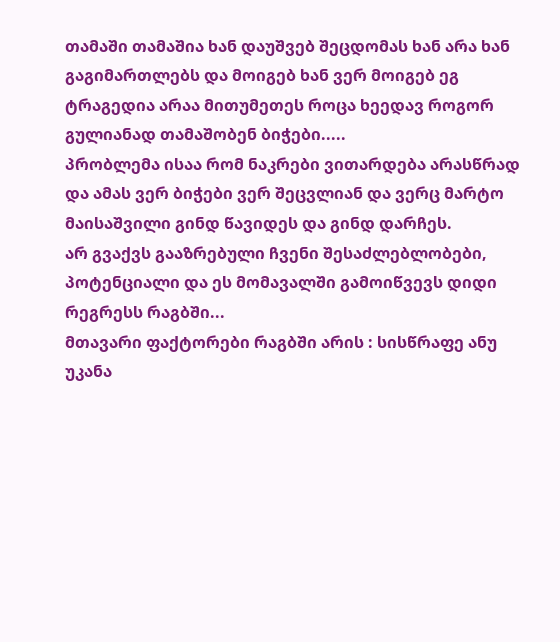თამაში თამაშია ხან დაუშვებ შეცდომას ხან არა ხან გაგიმართლებს და მოიგებ ხან ვერ მოიგებ ეგ ტრაგედია არაა მითუმეთეს როცა ხეედავ როგორ გულიანად თამაშობენ ბიჭები.....
პრობლემა ისაა რომ ნაკრები ვითარდება არასწრად და ამას ვერ ბიჭები ვერ შეცვლიან და ვერც მარტო მაისაშვილი გინდ წავიდეს და გინდ დარჩეს.
არ გვაქვს გააზრებული ჩვენი შესაძლებლობები, პოტენციალი და ეს მომავალში გამოიწვევს დიდი რეგრესს რაგბში...
მთავარი ფაქტორები რაგბში არის : სისწრაფე ანუ უკანა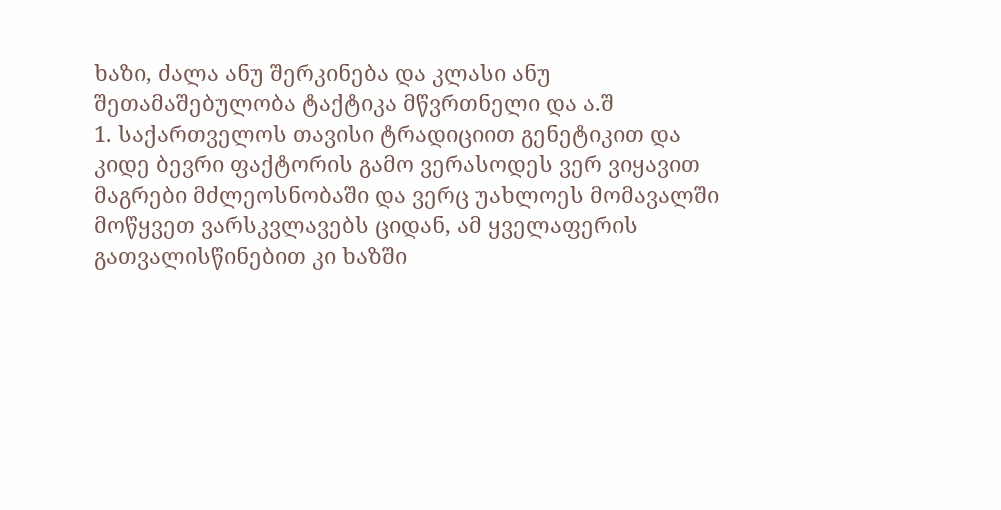ხაზი, ძალა ანუ შერკინება და კლასი ანუ შეთამაშებულობა ტაქტიკა მწვრთნელი და ა.შ
1. საქართველოს თავისი ტრადიციით გენეტიკით და კიდე ბევრი ფაქტორის გამო ვერასოდეს ვერ ვიყავით მაგრები მძლეოსნობაში და ვერც უახლოეს მომავალში მოწყვეთ ვარსკვლავებს ციდან, ამ ყველაფერის გათვალისწინებით კი ხაზში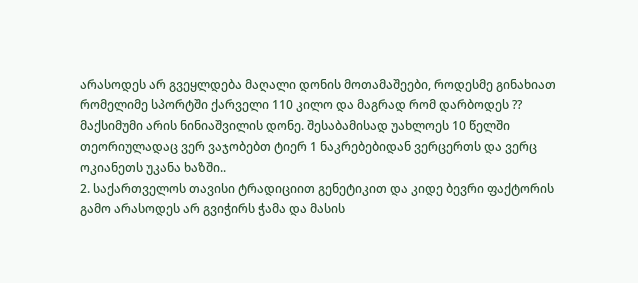არასოდეს არ გვეყლდება მაღალი დონის მოთამაშეები, როდესმე გინახიათ რომელიმე სპორტში ქარველი 110 კილო და მაგრად რომ დარბოდეს ?? მაქსიმუმი არის ნინიაშვილის დონე. შესაბამისად უახლოეს 10 წელში თეორიულადაც ვერ ვაჯობებთ ტიერ 1 ნაკრებებიდან ვერცერთს და ვერც ოკიანეთს უკანა ხაზში..
2. საქართველოს თავისი ტრადიციით გენეტიკით და კიდე ბევრი ფაქტორის გამო არასოდეს არ გვიჭირს ჭამა და მასის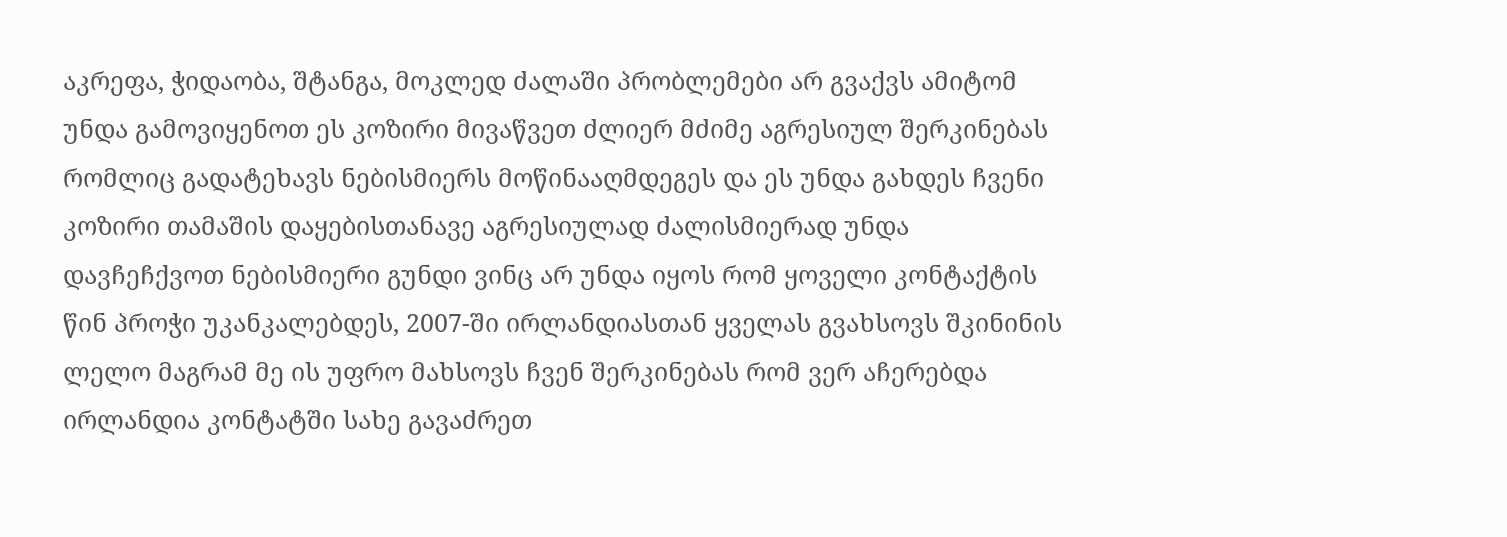აკრეფა, ჭიდაობა, შტანგა, მოკლედ ძალაში პრობლემები არ გვაქვს ამიტომ უნდა გამოვიყენოთ ეს კოზირი მივაწვეთ ძლიერ მძიმე აგრესიულ შერკინებას რომლიც გადატეხავს ნებისმიერს მოწინააღმდეგეს და ეს უნდა გახდეს ჩვენი კოზირი თამაშის დაყებისთანავე აგრესიულად ძალისმიერად უნდა დავჩეჩქვოთ ნებისმიერი გუნდი ვინც არ უნდა იყოს რომ ყოველი კონტაქტის წინ პროჭი უკანკალებდეს, 2007-ში ირლანდიასთან ყველას გვახსოვს შკინინის ლელო მაგრამ მე ის უფრო მახსოვს ჩვენ შერკინებას რომ ვერ აჩერებდა ირლანდია კონტატში სახე გავაძრეთ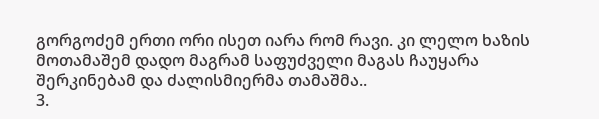გორგოძემ ერთი ორი ისეთ იარა რომ რავი. კი ლელო ხაზის მოთამაშემ დადო მაგრამ საფუძველი მაგას ჩაუყარა შერკინებამ და ძალისმიერმა თამაშმა..
3.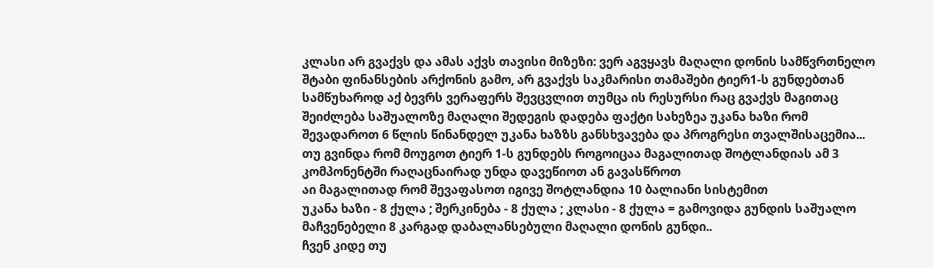კლასი არ გვაქვს და ამას აქვს თავისი მიზეზი: ვერ აგვყავს მაღალი დონის სამწვრთნელო შტაბი ფინანსების არქონის გამო, არ გვაქვს საკმარისი თამაშები ტიერ1-ს გუნდებთან სამწუხაროდ აქ ბევრს ვერაფერს შევცვლით თუმცა ის რესურსი რაც გვაქვს მაგითაც შეიძლება საშუალოზე მაღალი შედეგის დადება ფაქტი სახეზეა უკანა ხაზი რომ შევადაროთ 6 წლის წინანდელ უკანა ხაზზს განსხვავება და პროგრესი თვალშისაცემია...
თუ გვინდა რომ მოუგოთ ტიერ 1-ს გუნდებს როგოიცაა მაგალითად შოტლანდიას ამ 3 კომპონენტში რაღაცნაირად უნდა დავეწიოთ ან გავასწროთ
აი მაგალითად რომ შევაფასოთ იგივე შოტლანდია 10 ბალიანი სისტემით
უკანა ხაზი - 8 ქულა ; შერკინება - 8 ქულა ; კლასი - 8 ქულა = გამოვიდა გუნდის საშუალო მაჩვენებელი 8 კარგად დაბალანსებული მაღალი დონის გუნდი..
ჩვენ კიდე თუ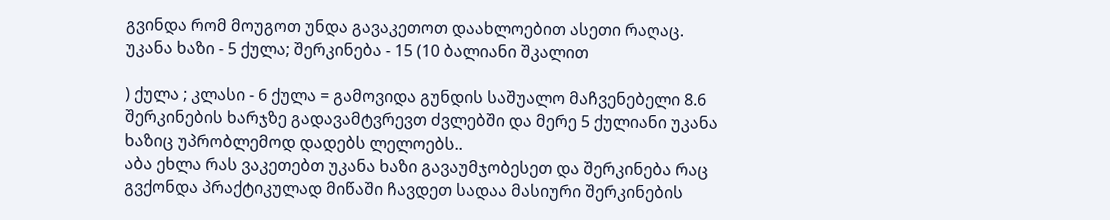გვინდა რომ მოუგოთ უნდა გავაკეთოთ დაახლოებით ასეთი რაღაც.
უკანა ხაზი - 5 ქულა; შერკინება - 15 (10 ბალიანი შკალით

) ქულა ; კლასი - 6 ქულა = გამოვიდა გუნდის საშუალო მაჩვენებელი 8.6 შერკინების ხარჯზე გადავამტვრევთ ძვლებში და მერე 5 ქულიანი უკანა ხაზიც უპრობლემოდ დადებს ლელოებს..
აბა ეხლა რას ვაკეთებთ უკანა ხაზი გავაუმჯობესეთ და შერკინება რაც გვქონდა პრაქტიკულად მიწაში ჩავდეთ სადაა მასიური შერკინების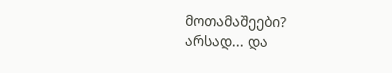მოთამაშეები?
არსად... და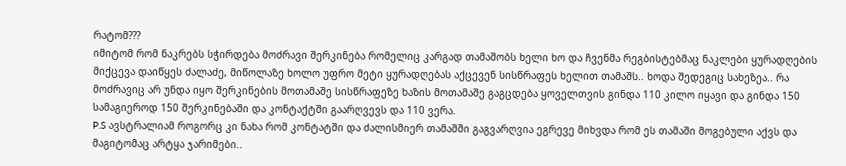რატომ???
იმიტომ რომ ნაკრებს სჭირდება მოძრავი შერკინება რომელიც კარგად თამაშობს ხელი ხო და ჩვენმა რეგბისტებმაც ნაკლები ყურადღების მიქცევა დაიწყეს ძალაძე, მიწოლაზე ხოლო უფრო მეტი ყურადღებას აქცევენ სისწრაფეს ხელით თამაშს.. ხოდა შედეგიც სახეზეა.. რა მოძრავიც არ უნდა იყო შერკინების მოთამაშე სისწრაფეზე ხაზის მოთამაშე გაგცდება ყოველთვის გინდა 110 კილო იყავი და გინდა 150 სამაგიეროდ 150 შერკინებაში და კონტაქტში გაარღვევს და 110 ვერა.
P.S ავსტრალიამ როგორც კი ნახა რომ კონტატში და ძალისმიერ თამაშში გაგვარღვია ეგრევე მიხვდა რომ ეს თამაში მოგებული აქვს და მაგიტომაც არტყა ჯარიმები..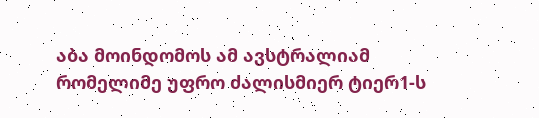აბა მოინდომოს ამ ავსტრალიამ რომელიმე უფრო ძალისმიერ ტიერ1-ს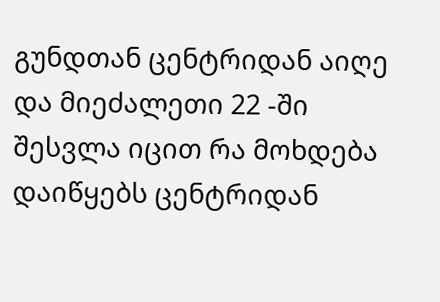გუნდთან ცენტრიდან აიღე და მიეძალეთი 22 -ში შესვლა იცით რა მოხდება დაიწყებს ცენტრიდან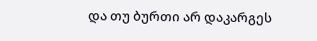და თუ ბურთი არ დაკარგეს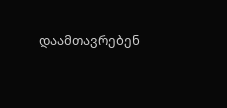დაამთავრებენ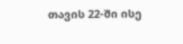თავის 22-ში ისე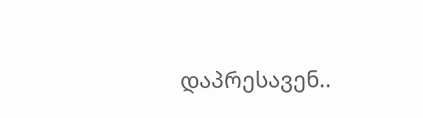დაპრესავენ..